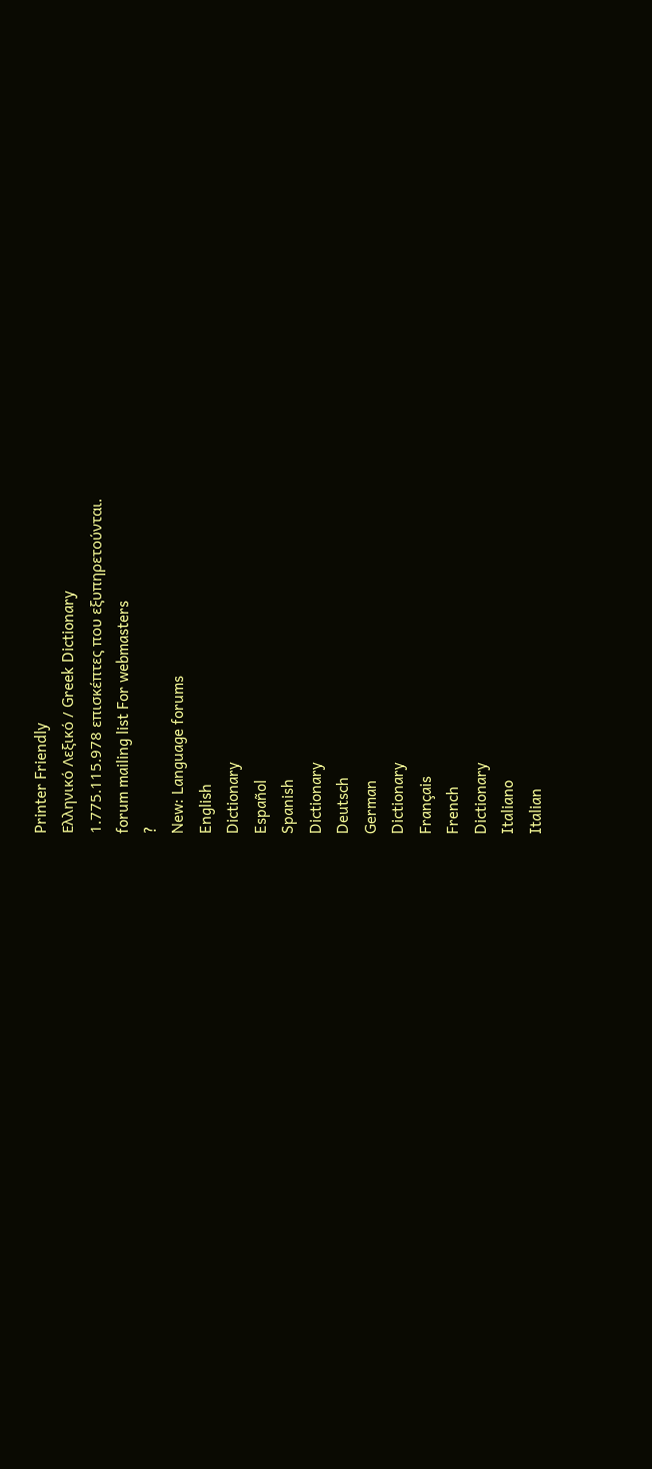Printer Friendly
Ελληνικό Λεξικό / Greek Dictionary
1.775.115.978 επισκέπτες που εξυπηρετούνται.
forum mailing list For webmasters
?
New: Language forums
English
Dictionary
Español
Spanish
Dictionary
Deutsch
German
Dictionary
Français
French
Dictionary
Italiano
Italian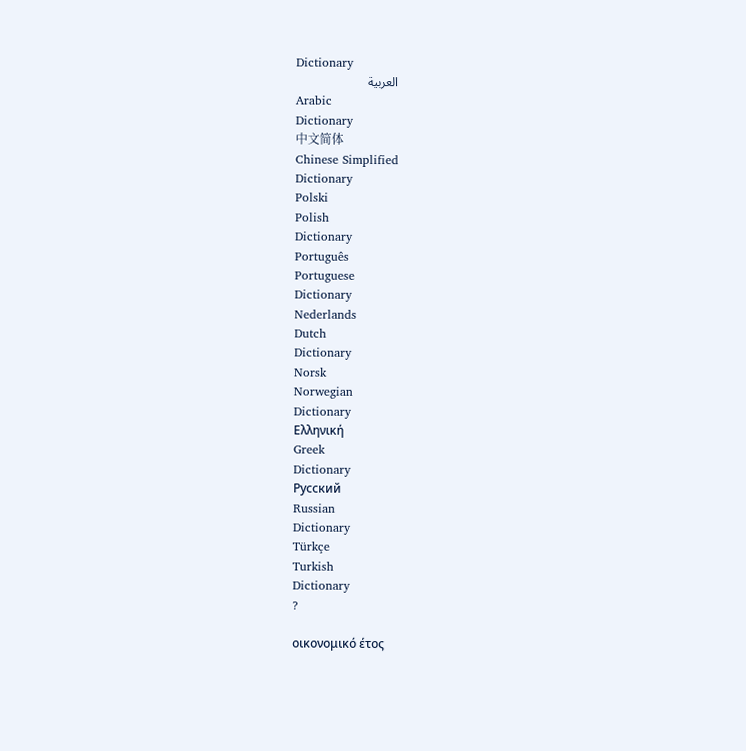Dictionary
العربية
Arabic
Dictionary
中文简体
Chinese Simplified
Dictionary
Polski
Polish
Dictionary
Português
Portuguese
Dictionary
Nederlands
Dutch
Dictionary
Norsk
Norwegian
Dictionary
Ελληνική
Greek
Dictionary
Русский
Russian
Dictionary
Türkçe
Turkish
Dictionary
?

οικονομικό έτος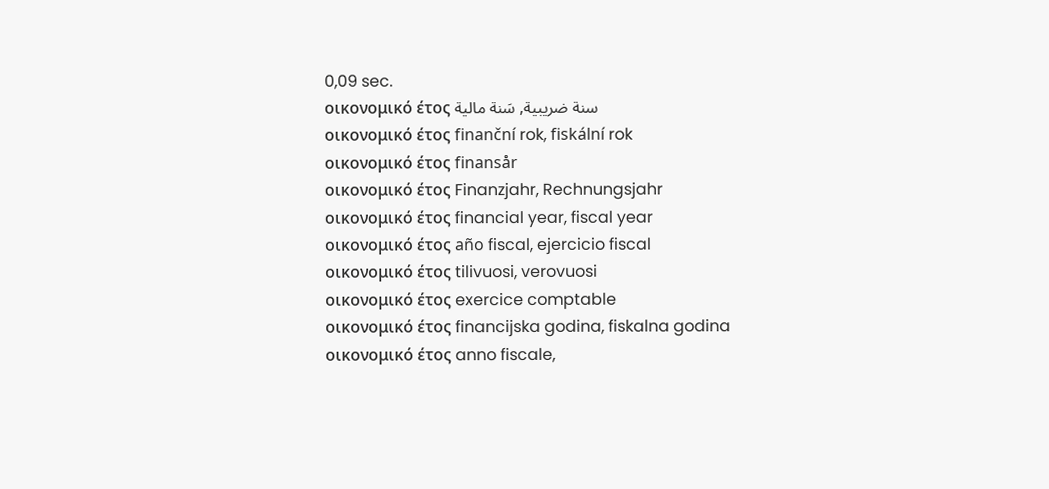0,09 sec.
οικονομικό έτος سنة ضريبية, سَنة مالية
οικονομικό έτος finanční rok, fiskální rok
οικονομικό έτος finansår
οικονομικό έτος Finanzjahr, Rechnungsjahr
οικονομικό έτος financial year, fiscal year
οικονομικό έτος año fiscal, ejercicio fiscal
οικονομικό έτος tilivuosi, verovuosi
οικονομικό έτος exercice comptable
οικονομικό έτος financijska godina, fiskalna godina
οικονομικό έτος anno fiscale,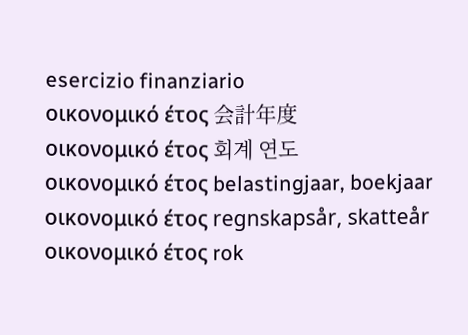esercizio finanziario
οικονομικό έτος 会計年度
οικονομικό έτος 회계 연도
οικονομικό έτος belastingjaar, boekjaar
οικονομικό έτος regnskapsår, skatteår
οικονομικό έτος rok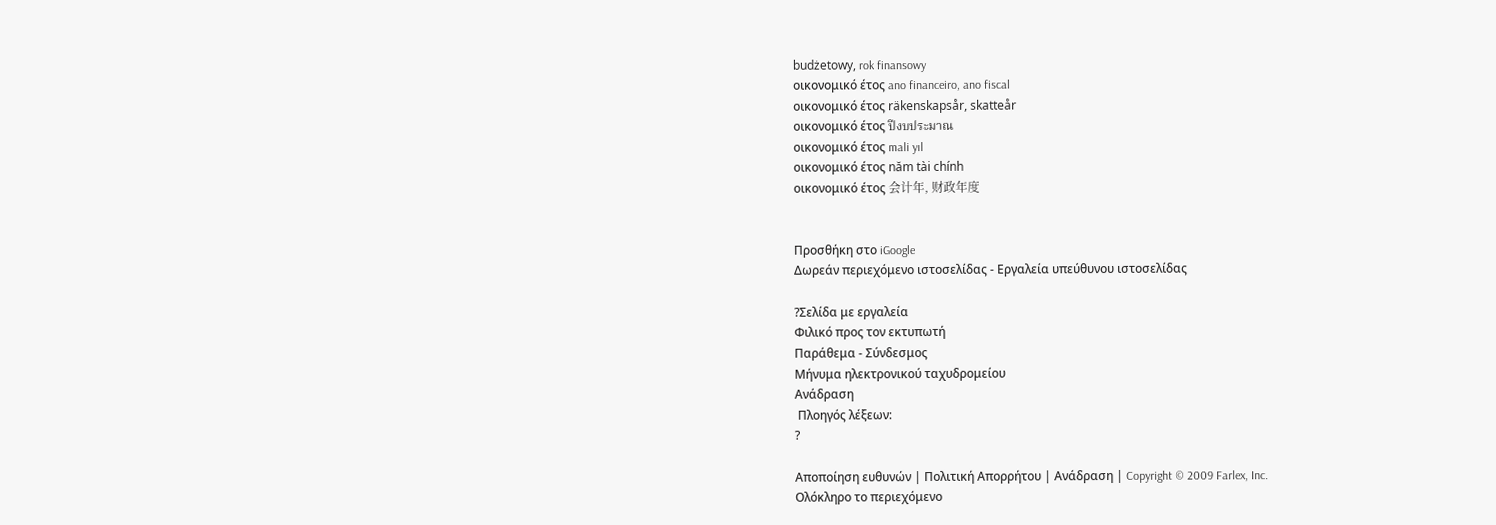budżetowy, rok finansowy
οικονομικό έτος ano financeiro, ano fiscal
οικονομικό έτος räkenskapsår, skatteår
οικονομικό έτος ปีงบประมาณ
οικονομικό έτος mali yıl
οικονομικό έτος năm tài chính
οικονομικό έτος 会计年, 财政年度


Προσθήκη στο iGoogle
Δωρεάν περιεχόμενο ιστοσελίδας - Εργαλεία υπεύθυνου ιστοσελίδας

?Σελίδα με εργαλεία
Φιλικό προς τον εκτυπωτή
Παράθεμα - Σύνδεσμος
Μήνυμα ηλεκτρονικού ταχυδρομείου
Ανάδραση
 Πλοηγός λέξεων:
?

Αποποίηση ευθυνών | Πολιτική Απορρήτου | Ανάδραση | Copyright © 2009 Farlex, Inc.
Ολόκληρο το περιεχόμενο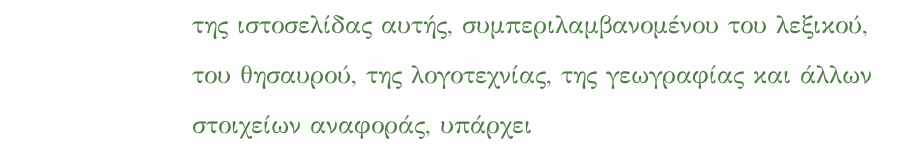της ιστοσελίδας αυτής, συμπεριλαμβανομένου του λεξικού, του θησαυρού, της λογοτεχνίας, της γεωγραφίας και άλλων στοιχείων αναφοράς, υπάρχει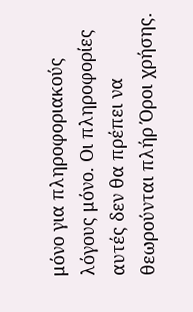μόνο για πληροφοριακούς λόγους μόνο. Οι πληροφορίες αυτές δεν θα πρέπει να θεωρούνται πλήρ Όροι χρήσης.